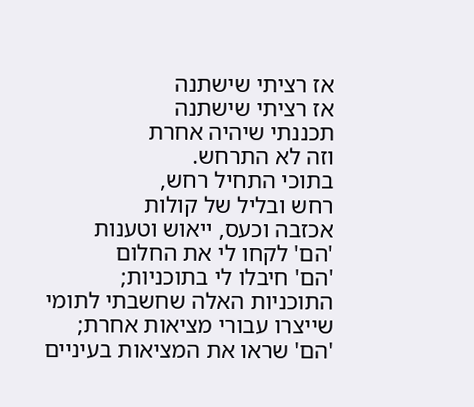אז רציתי שישתנה
אז רציתי שישתנה
תכננתי שיהיה אחרת
וזה לא התרחש.
בתוכי התחיל רחש,
רחש ובליל של קולות
אכזבה וכעס, ייאוש וטענות
'הם' לקחו לי את החלום
'הם' חיבלו לי בתוכניות;
התוכניות האלה שחשבתי לתומי
שייצרו עבורי מציאות אחרת;
'הם' שראו את המציאות בעיניים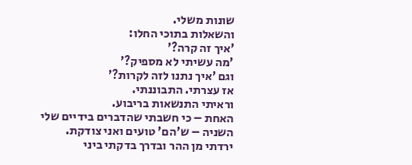שונות משלי.
והשאלות בתוכי החלו:
'איך זה קרה?'
'מה עשיתי לא מספיק?'
וגם 'איך נתנו לזה לקרות?'
אז עצרתי. התבוננתי.
וראיתי התנשאות בריבוע.
האחת – כי חשבתי שהדברים בידיים שלי
השניה – ש'הם' טועים ואני צודקת.
ירדתי מן ההר ובדרך בדקתי ביני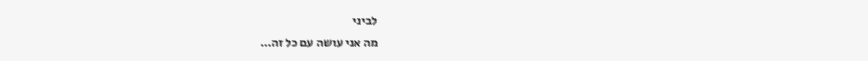לביני
מה אני עושה עם כל זה…